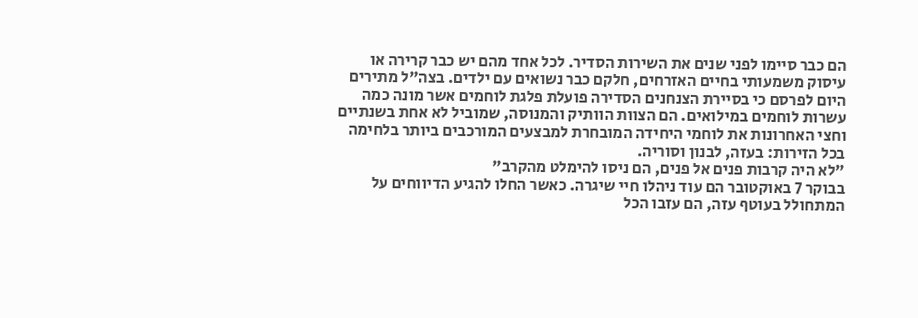הם כבר סיימו לפני שנים את השירות הסדיר. לכל אחד מהם יש כבר קרירה או עיסוק משמעותי בחיים האזרחים, חלקם כבר נשואים עם ילדים. בצה"ל מתירים היום לפרסם כי בסיירת הצנחנים הסדירה פועלת פלגת לוחמים אשר מונה כמה עשרות לוחמים במילואים. הם הצוות הוותיק והמנוסה, שמוביל לא אחת בשנתיים וחצי האחרונות את לוחמי היחידה המובחרת למבצעים המורכבים ביותר בלחימה בכל הזירות: בעזה, לבנון וסוריה.
"לא היה קרבות פנים אל פנים, הם ניסו להימלט מהקרב"
בבוקר 7 באוקטובר הם עוד ניהלו חיי שיגרה. כאשר החלו להגיע הדיווחים על המתחולל בעוטף עזה, הם עזבו הכל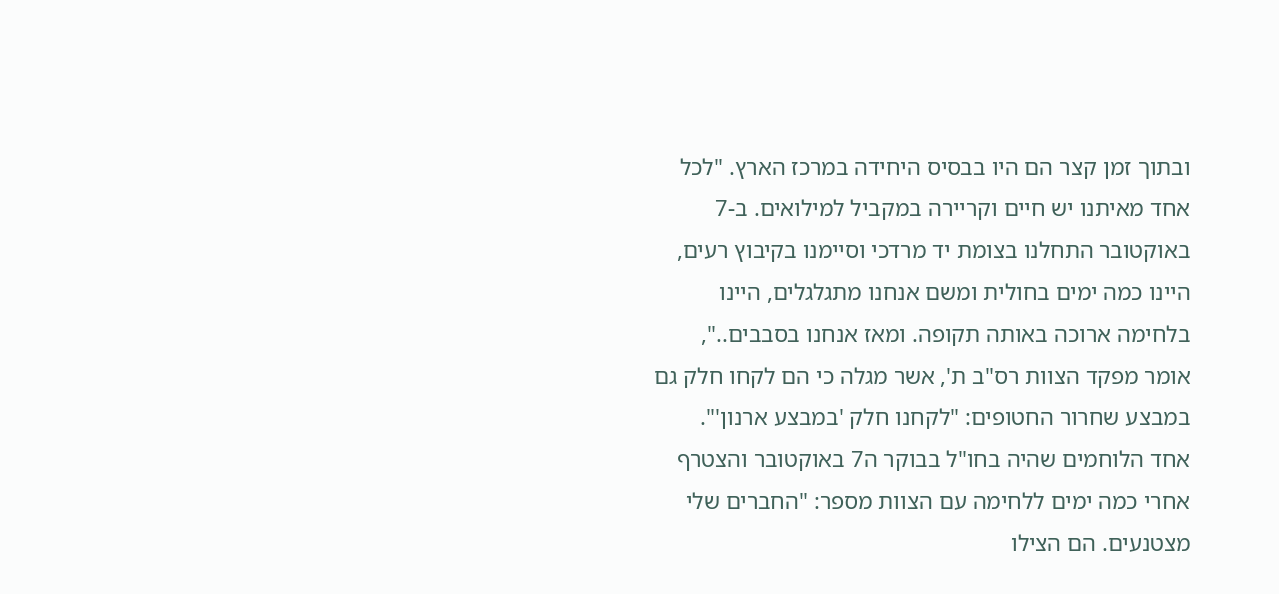ובתוך זמן קצר הם היו בבסיס היחידה במרכז הארץ. "לכל אחד מאיתנו יש חיים וקריירה במקביל למילואים. ב-7 באוקטובר התחלנו בצומת יד מרדכי וסיימנו בקיבוץ רעים, היינו כמה ימים בחולית ומשם אנחנו מתגלגלים, היינו בלחימה ארוכה באותה תקופה. ומאז אנחנו בסבבים..", אומר מפקד הצוות רס"ב ת', אשר מגלה כי הם לקחו חלק גם במבצע שחרור החטופים: "לקחנו חלק 'במבצע ארנון'".
אחד הלוחמים שהיה בחו"ל בבוקר ה7 באוקטובר והצטרף אחרי כמה ימים ללחימה עם הצוות מספר: "החברים שלי מצטנעים. הם הצילו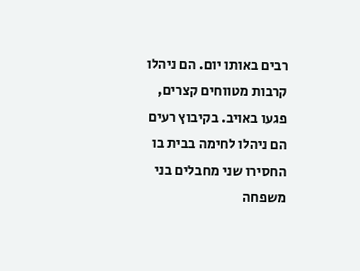רבים באותו יום. הם ניהלו קרבות מטווחים קצרים, פגעו באויב. בקיבוץ רעים הם ניהלו לחימה בבית בו החסירו שני מחבלים בני משפחה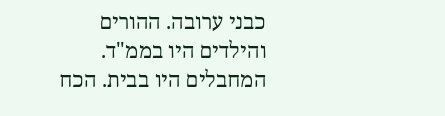כבני ערובה. ההורים והילדים היו בממ"ד. המחבלים היו בבית. הכח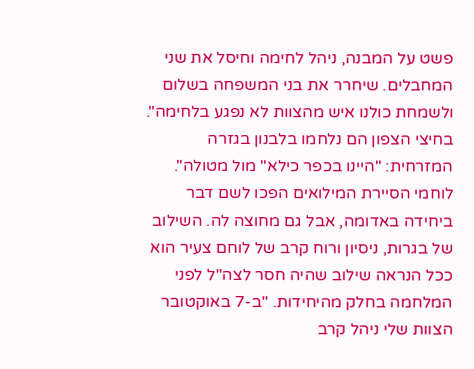פשט על המבנה, ניהל לחימה וחיסל את שני המחבלים. שיחרר את בני המשפחה בשלום ולשמחת כולנו איש מהצוות לא נפגע בלחימה". בחיצי הצפון הם נלחמו בלבנון בגזרה המזרחית: "היינו בכפר כילא" מול מטולה".
לוחמי הסיירת המילואים הפכו לשם דבר ביחידה באדומה, אבל גם מחוצה לה. השילוב של בגרות, ניסיון ורוח קרב של לוחם צעיר הוא ככל הנראה שילוב שהיה חסר לצה"ל לפני המלחמה בחלק מהיחידות. "ב-7 באוקטובר הצוות שלי ניהל קרב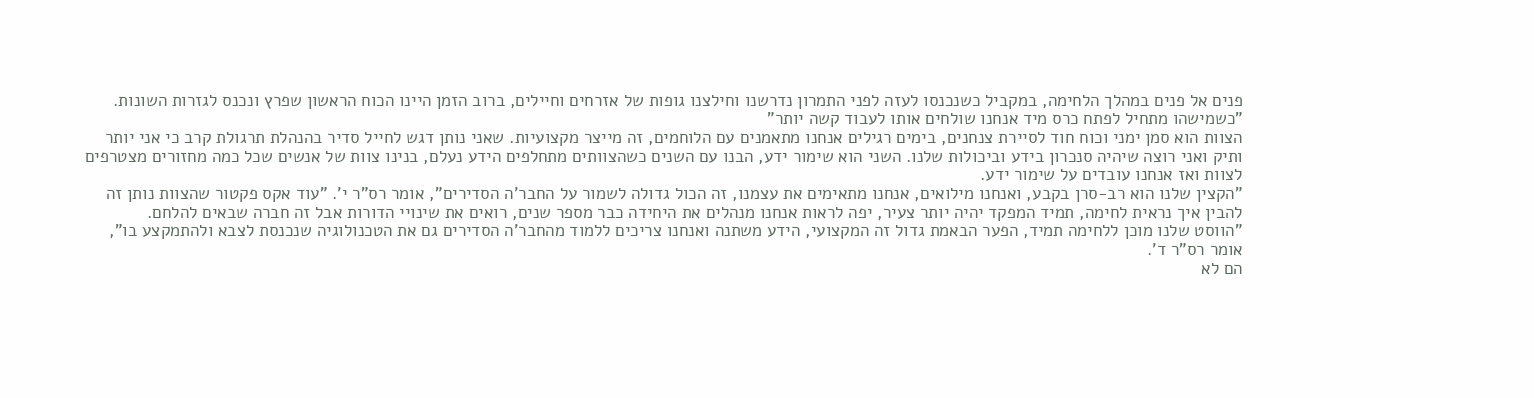פנים אל פנים במהלך הלחימה, במקביל כשנכנסו לעזה לפני התמרון נדרשנו וחילצנו גופות של אזרחים וחיילים, ברוב הזמן היינו הכוח הראשון שפרץ ונכנס לגזרות השונות.
"כשמישהו מתחיל לפתח כרס מיד אנחנו שולחים אותו לעבוד קשה יותר"
הצוות הוא סמן ימני וכוח חוד לסיירת צנחנים, בימים רגילים אנחנו מתאמנים עם הלוחמים, זה מייצר מקצועיות. שאני נותן דגש לחייל סדיר בהנהלת תרגולת קרב כי אני יותר ותיק ואני רוצה שיהיה סנכרון בידע וביכולות שלנו. השני הוא שימור ידע, הבנו עם השנים כשהצוותים מתחלפים הידע נעלם, בנינו צוות של אנשים שכל כמה מחזורים מצטרפים לצוות ואז אנחנו עובדים על שימור ידע.
"הקצין שלנו הוא רב-סרן בקבע, ואנחנו מילואים, אנחנו מתאימים את עצמנו, זה הכול גדולה לשמור על החבר'ה הסדירים", אומר רס"ר י'. "עוד אקס פקטור שהצוות נותן זה להבין איך נראית לחימה, תמיד המפקד יהיה יותר צעיר, יפה לראות אנחנו מנהלים את היחידה כבר מספר שנים, רואים את שינויי הדורות אבל זה חברה שבאים להלחם.
"הווסט שלנו מוכן ללחימה תמיד, הפער הבאמת גדול זה המקצועי, הידע משתנה ואנחנו צריכים ללמוד מהחבר'ה הסדירים גם את הטכנולוגיה שנכנסת לצבא ולהתמקצע בו", אומר רס"ר ד'.
הם לא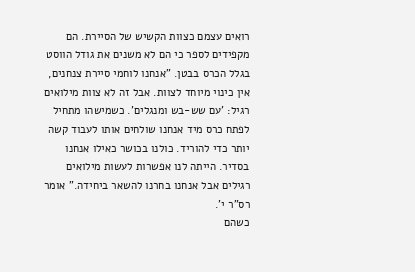רואים עצמם כצוות הקשיש של הסיירת. הם מקפידים לספר כי הם לא משנים את גודל הווסט בגלל הכרס בבטן. "אנחנו לוחמי סיירת צנחנים, אין כינוי מיוחד לצוות. אבל זה לא צוות מילואים רגיל: 'עם שש-בש ומנגלים'. כשמישהו מתחיל לפתח כרס מיד אנחנו שולחים אותו לעבוד קשה יותר כדי להוריד. כולנו בכושר כאילו אנחנו בסדיר. הייתה לנו אפשרות לעשות מילואים רגילים אבל אנחנו בחרנו להשאר ביחידה." אומר רס"ר י'.
כשהם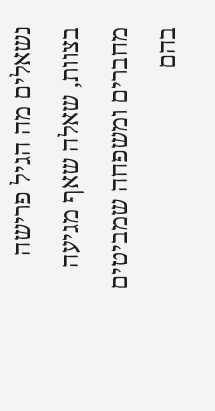נשאלים מה הגיל פרישה בצוות, שאלה שאף מגיעה מחברים ומשפחה שמביטים בהם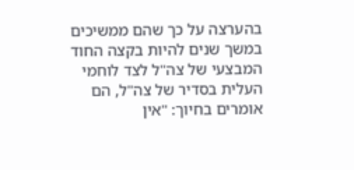בהערצה על כך שהם ממשיכים במשך שנים להיות בקצה החוד המבצעי של צה"ל לצד לוחמי העלית בסדיר של צה"ל, הם אומרים בחיוך: "אין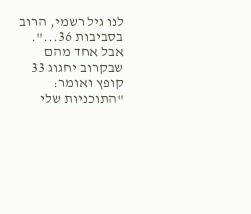לנו גיל רשמי, הרוב בסביבות 36...". אבל אחד מהם שבקרוב יחגוג 33 קופץ ואומר: "התוכניות שלי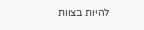להיות בצוות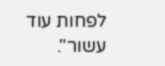לפחות עוד עשור".